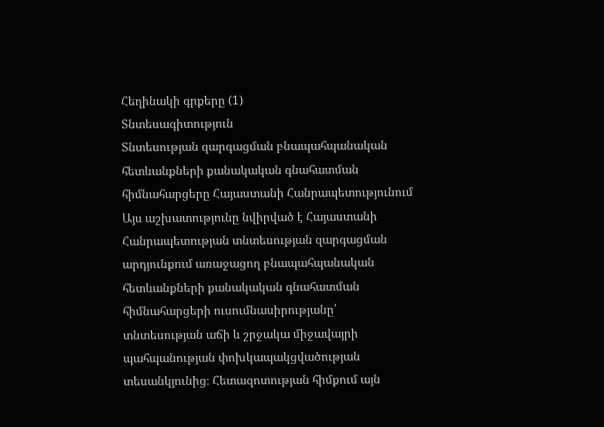Հեղինակի գրքերը (1)
Տնտեսագիտություն
Տնտեսության զարգացման բնապահպանական հետևանքների քանակական գնահատման հիմնահարցերը Հայաստանի Հանրապետությունում
Այս աշխատությունը նվիրված է Հայաստանի Հանրապետության տնտեսության զարգացման արդյունքում առաջացող բնապահպանական հետևանքների քանակական գնահատման հիմնահարցերի ուսումնասիրությանը՝ տնտեսության աճի և շրջակա միջավայրի պահպանության փոխկապակցվածության տեսանկյունից։ Հետազոտության հիմքում այն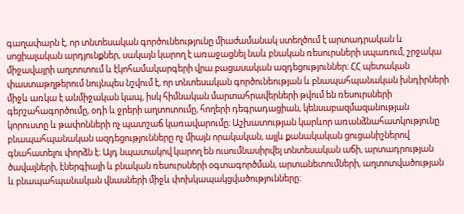գաղափարն է, որ տնտեսական գործունեությունը միաժամանակ ստեղծում է արտադրական և սոցիալական արդյունքներ, սակայն կարող է առաջացնել նաև բնական ռեսուրսների սպառում, շրջակա միջավայրի աղտոտում և էկոհամակարգերի վրա բացասական ազդեցություններ։ ՀՀ պետական փաստաթղթերում նույնպես նշվում է, որ տնտեսական գործունեության և բնապահպանական խնդիրների միջև առկա է անմիջական կապ, իսկ հիմնական մարտահրավերների թվում են ռեսուրսների գերշահագործումը, օդի և ջրերի աղտոտումը, հողերի դեգրադացիան, կենսաբազմազանության կորուստը և թափոնների ոչ պատշաճ կառավարումը։ Աշխատության կարևոր առանձնահատկությունը բնապահպանական ազդեցությունները ոչ միայն որակական, այլև քանակական ցուցանիշներով գնահատելու փորձն է։ Այդ նպատակով կարող են ուսումնասիրվել տնտեսական աճի, արտադրության ծավալների, էներգիայի և բնական ռեսուրսների օգտագործման, արտանետումների, աղտոտվածության և բնապահպանական վնասների միջև փոխկապակցվածությունները։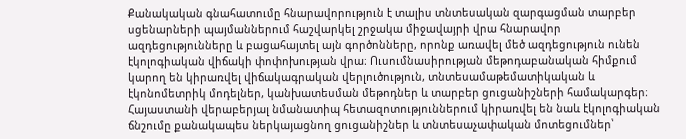Քանակական գնահատումը հնարավորություն է տալիս տնտեսական զարգացման տարբեր սցենարների պայմաններում հաշվարկել շրջակա միջավայրի վրա հնարավոր ազդեցությունները և բացահայտել այն գործոնները, որոնք առավել մեծ ազդեցություն ունեն էկոլոգիական վիճակի փոփոխության վրա։ Ուսումնասիրության մեթոդաբանական հիմքում կարող են կիրառվել վիճակագրական վերլուծություն, տնտեսամաթեմատիկական և էկոնոմետրիկ մոդելներ, կանխատեսման մեթոդներ և տարբեր ցուցանիշների համակարգեր։ Հայաստանի վերաբերյալ նմանատիպ հետազոտություններում կիրառվել են նաև էկոլոգիական ճնշումը քանակապես ներկայացնող ցուցանիշներ և տնտեսաչափական մոտեցումներ՝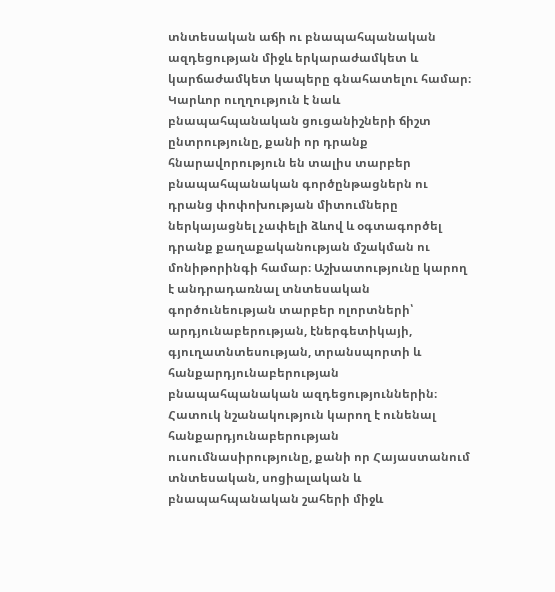տնտեսական աճի ու բնապահպանական ազդեցության միջև երկարաժամկետ և կարճաժամկետ կապերը գնահատելու համար։ Կարևոր ուղղություն է նաև բնապահպանական ցուցանիշների ճիշտ ընտրությունը, քանի որ դրանք հնարավորություն են տալիս տարբեր բնապահպանական գործընթացներն ու դրանց փոփոխության միտումները ներկայացնել չափելի ձևով և օգտագործել դրանք քաղաքականության մշակման ու մոնիթորինգի համար։ Աշխատությունը կարող է անդրադառնալ տնտեսական գործունեության տարբեր ոլորտների՝ արդյունաբերության, էներգետիկայի, գյուղատնտեսության, տրանսպորտի և հանքարդյունաբերության բնապահպանական ազդեցություններին։ Հատուկ նշանակություն կարող է ունենալ հանքարդյունաբերության ուսումնասիրությունը, քանի որ Հայաստանում տնտեսական, սոցիալական և բնապահպանական շահերի միջև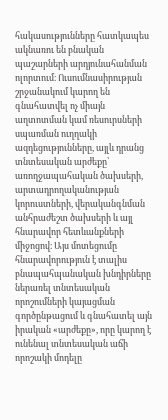հակասությունները հատկապես ակնառու են բնական պաշարների արդյունահանման ոլորտում։ Ուսումնասիրության շրջանակում կարող են գնահատվել ոչ միայն աղտոտման կամ ռեսուրսների սպառման ուղղակի ազդեցությունները, այլև դրանց տնտեսական արժեքը՝ առողջապահական ծախսերի, արտադրողականության կորուստների, վերականգնման անհրաժեշտ ծախսերի և այլ հնարավոր հետևանքների միջոցով։ Այս մոտեցումը հնարավորություն է տալիս բնապահպանական խնդիրները ներառել տնտեսական որոշումների կայացման գործընթացում և գնահատել այն իրական «արժեքը», որը կարող է ունենալ տնտեսական աճի որոշակի մոդելը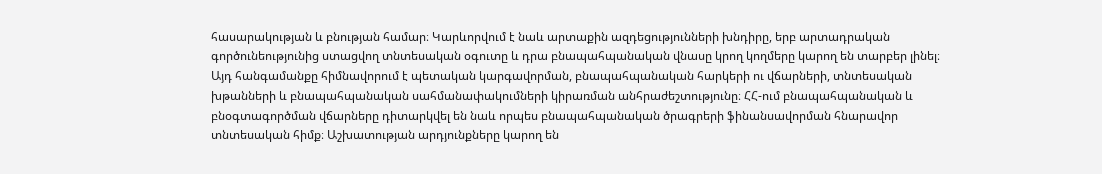հասարակության և բնության համար։ Կարևորվում է նաև արտաքին ազդեցությունների խնդիրը, երբ արտադրական գործունեությունից ստացվող տնտեսական օգուտը և դրա բնապահպանական վնասը կրող կողմերը կարող են տարբեր լինել։ Այդ հանգամանքը հիմնավորում է պետական կարգավորման, բնապահպանական հարկերի ու վճարների, տնտեսական խթանների և բնապահպանական սահմանափակումների կիրառման անհրաժեշտությունը։ ՀՀ-ում բնապահպանական և բնօգտագործման վճարները դիտարկվել են նաև որպես բնապահպանական ծրագրերի ֆինանսավորման հնարավոր տնտեսական հիմք։ Աշխատության արդյունքները կարող են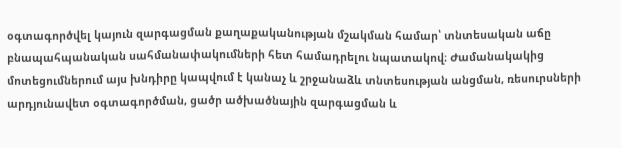օգտագործվել կայուն զարգացման քաղաքականության մշակման համար՝ տնտեսական աճը բնապահպանական սահմանափակումների հետ համադրելու նպատակով։ Ժամանակակից մոտեցումներում այս խնդիրը կապվում է կանաչ և շրջանաձև տնտեսության անցման, ռեսուրսների արդյունավետ օգտագործման, ցածր ածխածնային զարգացման և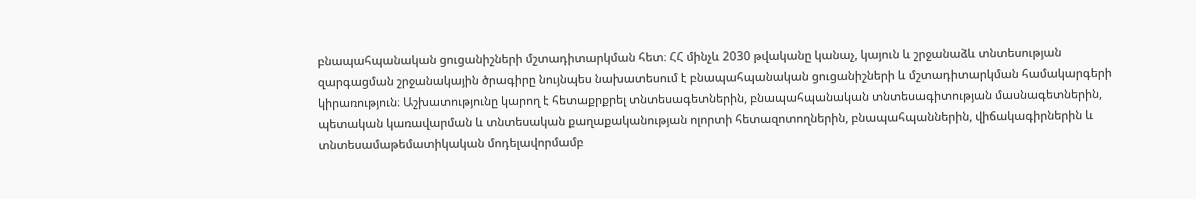բնապահպանական ցուցանիշների մշտադիտարկման հետ։ ՀՀ մինչև 2030 թվականը կանաչ, կայուն և շրջանաձև տնտեսության զարգացման շրջանակային ծրագիրը նույնպես նախատեսում է բնապահպանական ցուցանիշների և մշտադիտարկման համակարգերի կիրառություն։ Աշխատությունը կարող է հետաքրքրել տնտեսագետներին, բնապահպանական տնտեսագիտության մասնագետներին, պետական կառավարման և տնտեսական քաղաքականության ոլորտի հետազոտողներին, բնապահպաններին, վիճակագիրներին և տնտեսամաթեմատիկական մոդելավորմամբ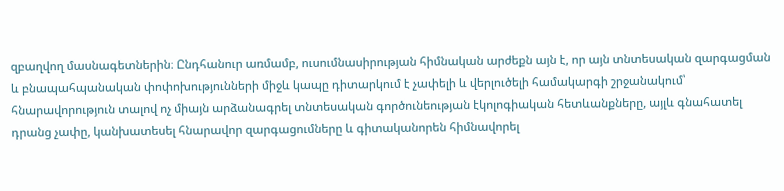զբաղվող մասնագետներին։ Ընդհանուր առմամբ, ուսումնասիրության հիմնական արժեքն այն է, որ այն տնտեսական զարգացման և բնապահպանական փոփոխությունների միջև կապը դիտարկում է չափելի և վերլուծելի համակարգի շրջանակում՝ հնարավորություն տալով ոչ միայն արձանագրել տնտեսական գործունեության էկոլոգիական հետևանքները, այլև գնահատել դրանց չափը, կանխատեսել հնարավոր զարգացումները և գիտականորեն հիմնավորել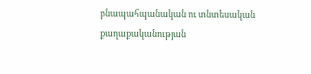բնապահպանական ու տնտեսական քաղաքականության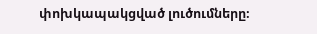փոխկապակցված լուծումները։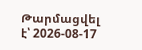Թարմացվել է՝ 2026-08-17